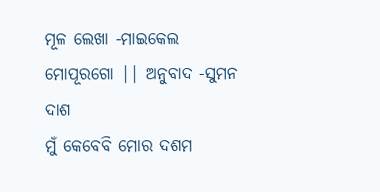ମୂଳ ଲେଖା -ମାଇକେଲ ମୋପୂରଗୋ || ଅନୁବାଦ -ସୁମନ ଦାଶ
ମୁଁ କେବେବି ମୋର ଦଶମ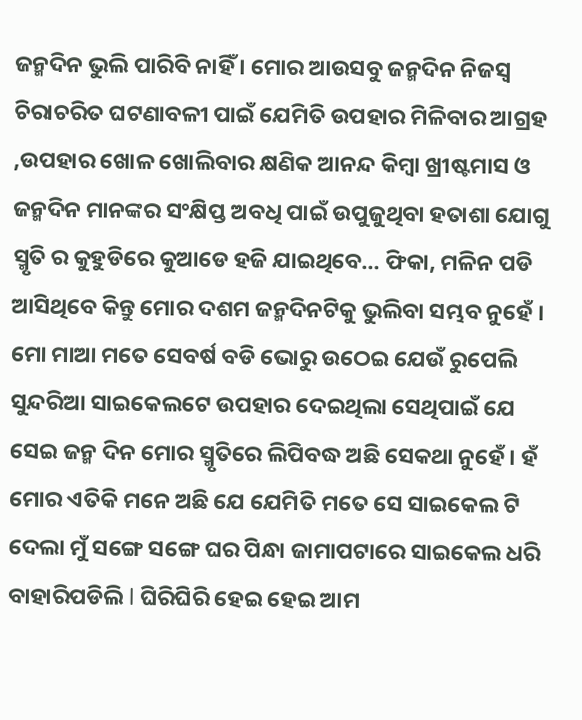ଜନ୍ମଦିନ ଭୁଲି ପାରିବି ନାହିଁ । ମୋର ଆଉସବୁ ଜନ୍ମଦିନ ନିଜସ୍ଵ ଚିରାଚରିତ ଘଟଣାବଳୀ ପାଇଁ ଯେମିତି ଉପହାର ମିଳିବାର ଆଗ୍ରହ ,ଉପହାର ଖୋଳ ଖୋଲିବାର କ୍ଷଣିକ ଆନନ୍ଦ କିମ୍ବା ଖ୍ରୀଷ୍ଟମାସ ଓ ଜନ୍ମଦିନ ମାନଙ୍କର ସଂକ୍ଷିପ୍ତ ଅବଧି ପାଇଁ ଉପୁଜୁଥିବା ହତାଶା ଯୋଗୁ ସ୍ମୃତି ର କୁହୁଡିରେ କୁଆଡେ ହଜି ଯାଇଥିବେ… ଫିକା, ମଳିନ ପଡି ଆସିଥିବେ କିନ୍ତୁ ମୋର ଦଶମ ଜନ୍ମଦିନଟିକୁ ଭୁଲିବା ସମ୍ଭବ ନୁହେଁ ।
ମୋ ମାଆ ମତେ ସେବର୍ଷ ବଡି ଭୋରୁ ଉଠେଇ ଯେଉଁ ରୁପେଲି ସୁନ୍ଦରିଆ ସାଇକେଲଟେ ଉପହାର ଦେଇଥିଲା ସେଥିପାଇଁ ଯେ ସେଇ ଜନ୍ମ ଦିନ ମୋର ସ୍ମୃତିରେ ଲିପିବଦ୍ଧ ଅଛି ସେକଥା ନୁହେଁ । ହଁ ମୋର ଏତିକି ମନେ ଅଛି ଯେ ଯେମିତି ମତେ ସେ ସାଇକେଲ ଟି ଦେଲା ମୁଁ ସଙ୍ଗେ ସଙ୍ଗେ ଘର ପିନ୍ଧା ଜାମାପଟାରେ ସାଇକେଲ ଧରି ବାହାରିପଡିଲି l ଘିରିଘିରି ହେଇ ହେଇ ଆମ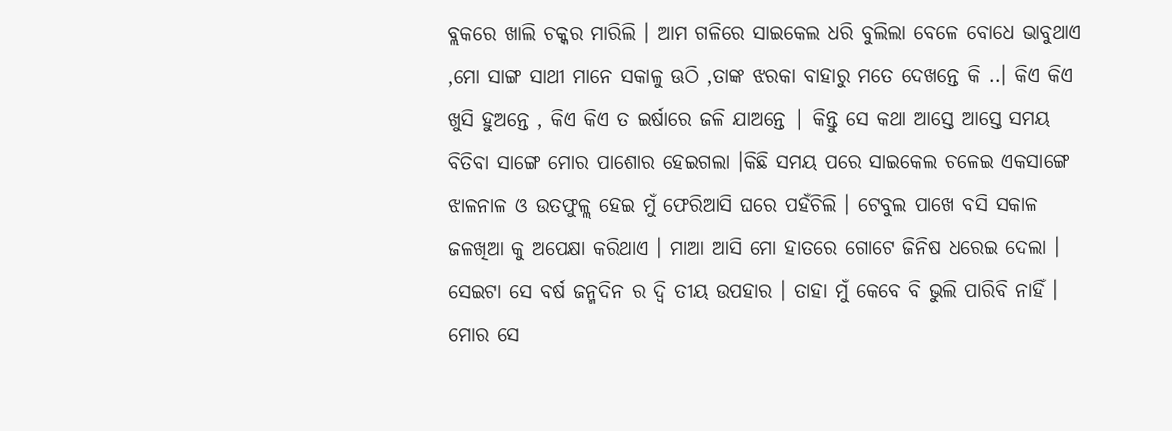ବ୍ଲକରେ ଖାଲି ଚକ୍କର ମାରିଲି । ଆମ ଗଳିରେ ସାଇକେଲ ଧରି ବୁଲିଲା ବେଳେ ବୋଧେ ଭାବୁଥାଏ ,ମୋ ସାଙ୍ଗ ସାଥୀ ମାନେ ସକାଳୁ ଊଠି ,ତାଙ୍କ ଝରକା ବାହାରୁ ମତେ ଦେଖନ୍ତେ କି ..। କିଏ କିଏ ଖୁସି ହୁଅନ୍ତେ , କିଏ କିଏ ତ ଇର୍ଷାରେ ଜଳି ଯାଅନ୍ତେ | କିନ୍ତୁ ସେ କଥା ଆସ୍ତେ ଆସ୍ତେ ସମୟ ବିତିବା ସାଙ୍ଗେ ମୋର ପାଶୋର ହେଇଗଲା ।କିଛି ସମୟ ପରେ ସାଇକେଲ ଚଳେଇ ଏକସାଙ୍ଗେ ଝାଳନାଳ ଓ ଉତଫୁଳ୍ଲ ହେଇ ମୁଁ ଫେରିଆସି ଘରେ ପହଁଚିଲି । ଟେବୁଲ ପାଖେ ବସି ସକାଳ ଜଳଖିଆ କୁ ଅପେକ୍ଷା କରିଥାଏ । ମାଆ ଆସି ମୋ ହାତରେ ଗୋଟେ ଜିନିଷ ଧରେଇ ଦେଲା । ସେଇଟା ସେ ବର୍ଷ ଜନ୍ମଦିନ ର ଦ୍ବି ତୀୟ ଉପହାର । ତାହା ମୁଁ କେବେ ବି ଭୁଲି ପାରିବି ନାହିଁ । ମୋର ସେ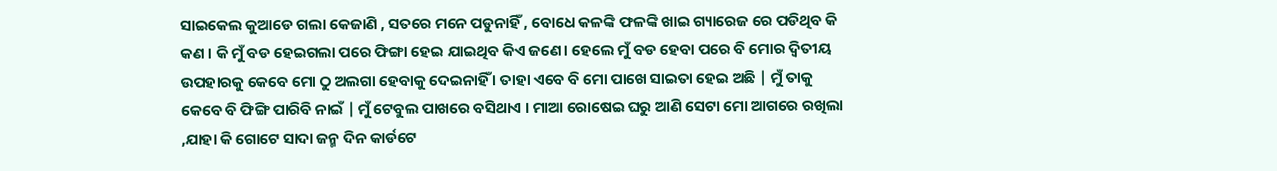ସାଇକେଲ କୁଆଡେ ଗଲା କେଜାଣି , ସତରେ ମନେ ପଡୁନାହିଁ , ବୋଧେ କଳଙ୍କି ଫଳଙ୍କି ଖାଇ ଗ୍ୟାରେଜ ରେ ପଡିଥିବ କି କଣ । କି ମୁଁ ବଡ ହେଇଗଲା ପରେ ଫିଙ୍ଗା ହେଇ ଯାଇଥିବ କିଏ ଜଣେ। ହେଲେ ମୁଁ ବଡ ହେବା ପରେ ବି ମୋର ଦ୍ବିତୀୟ ଉପହାରକୁ କେବେ ମୋ ଠୁ ଅଲଗା ହେବାକୁ ଦେଇନାହିଁ । ତାହା ଏବେ ବି ମୋ ପାଖେ ସାଇତା ହେଇ ଅଛି | ମୁଁ ତାକୁ କେବେ ବି ଫିଙ୍ଗି ପାରିବି ନାଇଁ | ମୁଁ ଟେବୁଲ ପାଖରେ ବସିଥାଏ । ମାଆ ରୋଷେଇ ଘରୁ ଆଣି ସେଟା ମୋ ଆଗରେ ରଖିଲା ,ଯାହା କି ଗୋଟେ ସାଦା ଜନ୍ମ ଦିନ କାର୍ଡଟେ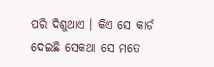ପରି ଦିଶୁଥାଏ । କିଏ ସେ କାର୍ଡ ଦେଇଛି ସେକଥା ସେ ମତେ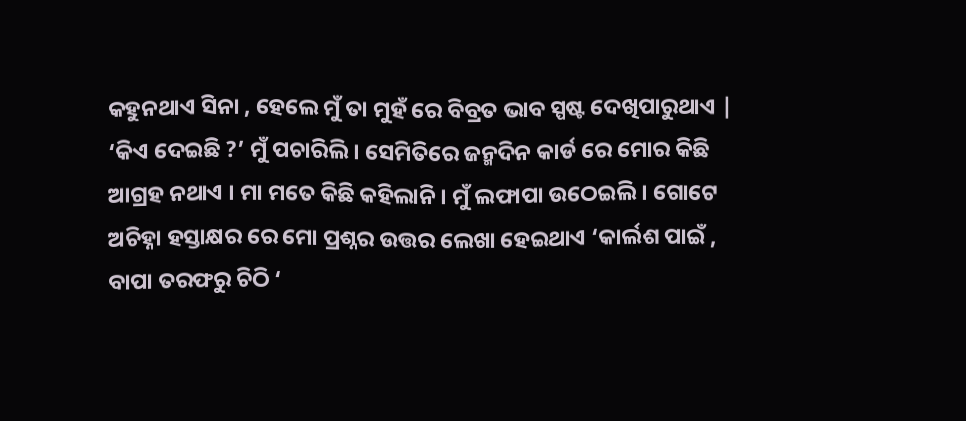କହୁନଥାଏ ସିନା , ହେଲେ ମୁଁ ତା ମୁହଁ ରେ ବିବ୍ରତ ଭାବ ସ୍ପଷ୍ଟ ଦେଖିପାରୁଥାଏ |
‘କିଏ ଦେଇଛି ?’ ମୁଁ ପଚାରିଲି । ସେମିତିରେ ଜନ୍ମଦିନ କାର୍ଡ ରେ ମୋର କିଛି ଆଗ୍ରହ ନଥାଏ । ମା ମତେ କିଛି କହିଲାନି । ମୁଁ ଲଫାପା ଉଠେଇଲି । ଗୋଟେ ଅଚିହ୍ନା ହସ୍ତାକ୍ଷର ରେ ମୋ ପ୍ରଶ୍ନର ଉତ୍ତର ଲେଖା ହେଇଥାଏ ‘କାର୍ଲଶ ପାଇଁ , ବାପା ତରଫରୁ ଚିଠି ‘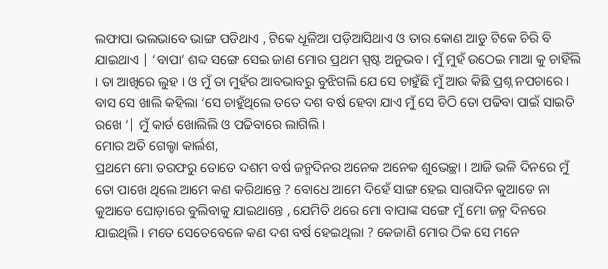ଲଫାପା ଭଲଭାବେ ଭାଙ୍ଗ ପଡିଥାଏ , ଟିକେ ଧୂଳିଆ ପଡ଼ିଆସିଥାଏ ଓ ତାର କୋଣ ଆଡୁ ଟିକେ ଚିରି ବି ଯାଇଥାଏ | ‘ବାପା’ ଶବ୍ଦ ସଙ୍ଗେ ସେଇ ଜାଣ ମୋର ପ୍ରଥମ ସ୍ପଷ୍ଟ ଅନୁଭବ । ମୁଁ ମୁହଁ ଉଠେଇ ମାଆ କୁ ଚାହିଁଲି । ତା ଆଖିରେ ଲୁହ । ଓ ମୁଁ ତା ମୁହଁର ଆବଭାବରୁ ବୁଝିଗଲି ଯେ ସେ ଚାହୁଁଛି ମୁଁ ଆଉ କିଛି ପ୍ରଶ୍ନ ନପଚାରେ । ବାସ ସେ ଖାଲି କହିଲା ‘ସେ ଚାହୁଁଥିଲେ ତତେ ଦଶ ବର୍ଷ ହେବା ଯାଏ ମୁଁ ସେ ଚିଠି ତୋ ପଢିବା ପାଇଁ ସାଇତି ରଖେ ‘| ମୁଁ କାର୍ଡ ଖୋଲିଲି ଓ ପଢିବାରେ ଲାଗିଲି ।
ମୋର ଅତି ଗେଲ୍ହା କାର୍ଲଶ,
ପ୍ରଥମେ ମୋ ତରଫରୁ ତୋତେ ଦଶମ ବର୍ଷ ଜନ୍ମଦିନର ଅନେକ ଅନେକ ଶୁଭେଚ୍ଛା । ଆଜି ଭଳି ଦିନରେ ମୁଁ ତୋ ପାଖେ ଥିଲେ ଆମେ କଣ କରିଥାନ୍ତେ ? ବୋଧେ ଆମେ ଦିହେଁ ସାଙ୍ଗ ହେଇ ସାରାଦିନ କୁଆଡେ ନା କୁଆଡେ ଘୋଡ଼ାରେ ବୁଲିବାକୁ ଯାଇଥାନ୍ତେ , ଯେମିତି ଥରେ ମୋ ବାପାଙ୍କ ସଙ୍ଗେ ମୁଁ ମୋ ଜନ୍ମ ଦିନରେ ଯାଇଥିଲି । ମତେ ସେତେବେଳେ କଣ ଦଶ ବର୍ଷ ହେଇଥିଲା ? କେଜାଣି ମୋର ଠିକ ସେ ମନେ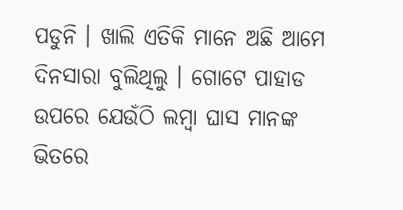ପଡୁନି । ଖାଲି ଏତିକି ମାନେ ଅଛି ଆମେ ଦିନସାରା ବୁଲିଥିଲୁ । ଗୋଟେ ପାହାଡ ଉପରେ ଯେଉଁଠି ଲମ୍ବା ଘାସ ମାନଙ୍କ ଭିତରେ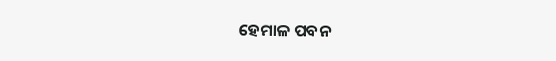ହେମାଳ ପବନ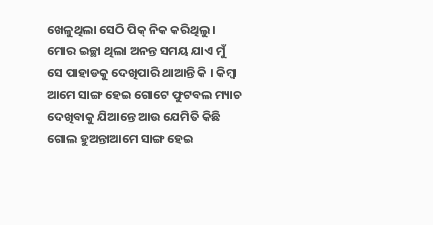ଖେଳୁଥିଲା ସେଠି ପିକ୍ ନିକ କରିଥିଲୁ । ମୋର ଇଚ୍ଛା ଥିଲା ଅନନ୍ତ ସମୟ ଯାଏ ମୁଁ ସେ ପାହାଡକୁ ଦେଖିପାରି ଥାଆନ୍ତି କି । କିମ୍ବା ଆମେ ସାଙ୍ଗ ହେଇ ଗୋଟେ ଫୁଟବଲ ମ୍ୟାଚ ଦେଖିବାକୁ ଯିଆନ୍ତେ ଆଉ ଯେମିତି କିଛି ଗୋଲ ହୁଅନ୍ତାଆମେ ସାଙ୍ଗ ହେଇ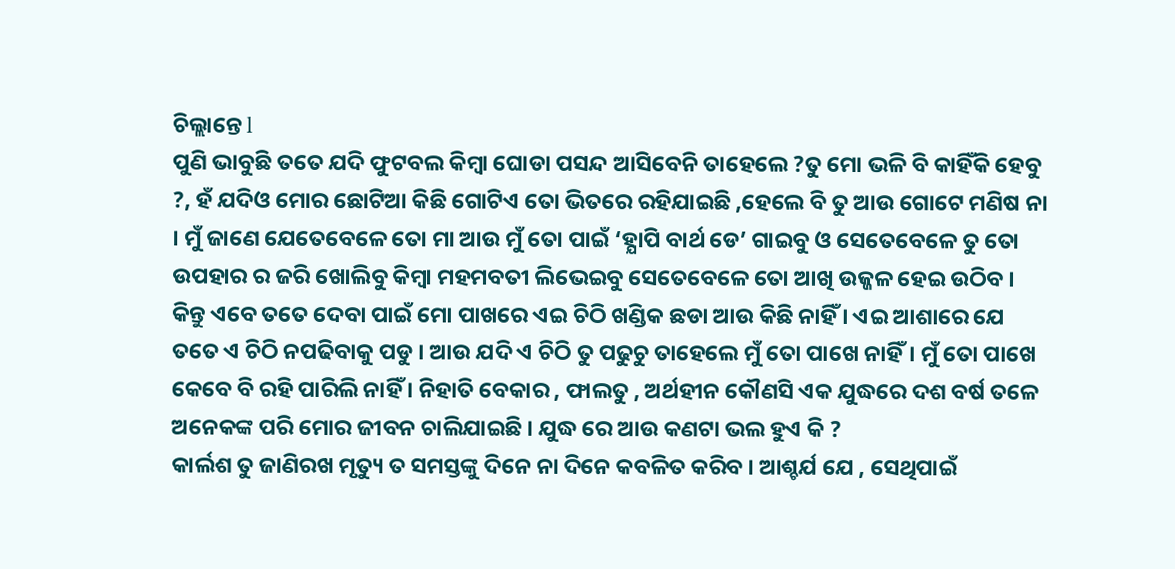ଚିଲ୍ଲାନ୍ତେ l
ପୁଣି ଭାବୁଛି ତତେ ଯଦି ଫୁଟବଲ କିମ୍ବା ଘୋଡା ପସନ୍ଦ ଆସିବେନି ତାହେଲେ ?ତୁ ମୋ ଭଳି ବି କାହିଁକି ହେବୁ ?, ହଁ ଯଦିଓ ମୋର ଛୋଟିଆ କିଛି ଗୋଟିଏ ତୋ ଭିତରେ ରହିଯାଇଛି ,ହେଲେ ବି ତୁ ଆଉ ଗୋଟେ ମଣିଷ ନା । ମୁଁ ଜାଣେ ଯେତେବେଳେ ତୋ ମା ଆଉ ମୁଁ ତୋ ପାଇଁ ‘ହ୍ଯାପି ବାର୍ଥ ଡେ’ ଗାଇବୁ ଓ ସେତେବେଳେ ତୁ ତୋ ଉପହାର ର ଜରି ଖୋଲିବୁ କିମ୍ବା ମହମବତୀ ଲିଭେଇବୁ ସେତେବେଳେ ତୋ ଆଖି ଉଜ୍ଜଳ ହେଇ ଉଠିବ ।
କିନ୍ତୁ ଏବେ ତତେ ଦେବା ପାଇଁ ମୋ ପାଖରେ ଏଇ ଚିଠି ଖଣ୍ଡିକ ଛଡା ଆଉ କିଛି ନାହିଁ । ଏଇ ଆଶାରେ ଯେ ତତେ ଏ ଚିଠି ନପଢିବାକୁ ପଡୁ । ଆଉ ଯଦି ଏ ଚିଠି ତୁ ପଢୁଚୁ ତାହେଲେ ମୁଁ ତୋ ପାଖେ ନାହିଁ। ମୁଁ ତୋ ପାଖେ କେବେ ବି ରହି ପାରିଲି ନାହିଁ । ନିହାତି ବେକାର , ଫାଲତୁ , ଅର୍ଥହୀନ କୌଣସି ଏକ ଯୁଦ୍ଧରେ ଦଶ ବର୍ଷ ତଳେ ଅନେକଙ୍କ ପରି ମୋର ଜୀବନ ଚାଲିଯାଇଛି । ଯୁଦ୍ଧ ରେ ଆଉ କଣଟା ଭଲ ହୁଏ କି ?
କାର୍ଲଶ ତୁ ଜାଣିରଖ ମୃତ୍ୟୁ ତ ସମସ୍ତଙ୍କୁ ଦିନେ ନା ଦିନେ କବଳିତ କରିବ । ଆଶ୍ଚର୍ଯ ଯେ , ସେଥିପାଇଁ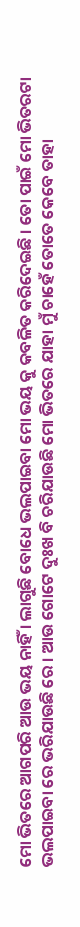ମୋ ଭିତରେ ଆଗପରି ଆଉ ଭୟ ନାହିଁ । ଲାଗୁଛି ବୋଧେ ଭଲପାଇବା ମୋ ଭୟ କୁ କବଳିତ କରିଦେଇଛି । ତୋ ପାଇଁ ମୋ ଭିତରଟା ଭଲପାଇବା ରେ ଭରିଯାଉଛି ରେ । ଆଉ ଗୋଟେ ଦୁଃଖ ବି ଚରିଯାଉଛି ମୋ ଭିତରେ ଯାହା ମୁଁ ଚାହେଁ ତୋତେ କେବେ ତାହା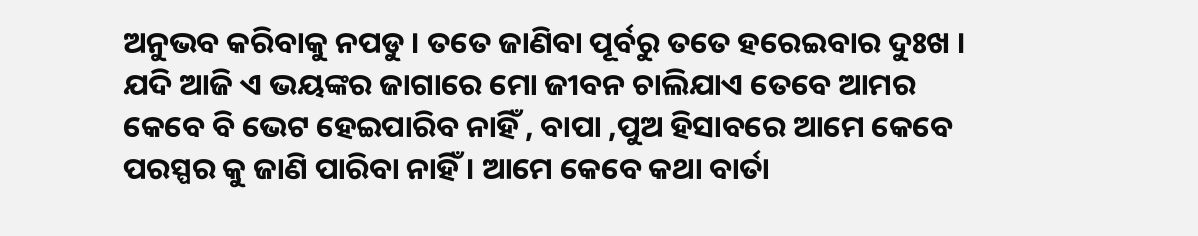ଅନୁଭବ କରିବାକୁ ନପଡୁ । ତତେ ଜାଣିବା ପୂର୍ବରୁ ତତେ ହରେଇବାର ଦୁଃଖ । ଯଦି ଆଜି ଏ ଭୟଙ୍କର ଜାଗାରେ ମୋ ଜୀବନ ଚାଲିଯାଏ ତେବେ ଆମର କେବେ ବି ଭେଟ ହେଇପାରିବ ନାହିଁ , ବାପା ,ପୁଅ ହିସାବରେ ଆମେ କେବେ ପରସ୍ପର କୁ ଜାଣି ପାରିବା ନାହିଁ । ଆମେ କେବେ କଥା ବାର୍ତା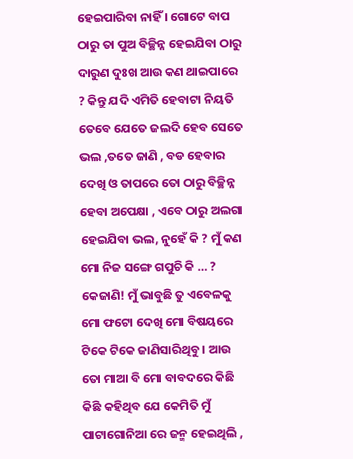ହେଇପାରିବା ନାହିଁ । ଗୋଟେ ବାପ ଠାରୁ ତା ପୁଅ ବିଚ୍ଛିନ୍ନ ହେଇଯିବା ଠାରୁ ଦାରୁଣ ଦୁଃଖ ଆଉ କଣ ଥାଇପାରେ ? କିନ୍ତୁ ଯଦି ଏମିତି ହେବାଟା ନିୟତି ତେବେ ଯେତେ ଜଲଦି ହେବ ସେତେ ଭଲ ,ତତେ ଜାଣି , ବଡ ହେବାର ଦେଖି ଓ ତାପରେ ତୋ ଠାରୁ ବିଚ୍ଛିନ୍ନ ହେବା ଅପେକ୍ଷା , ଏବେ ଠାରୁ ଅଲଗା ହେଇଯିବା ଭଲ, ନୁହେଁ କି ? ମୁଁ କଣ ମୋ ନିଜ ସଙ୍ଗେ ଗପୁଚି କି … ? କେଜାଣି! ମୁଁ ଭାବୁଛି ତୁ ଏବେଳକୁ ମୋ ଫଟୋ ଦେଖି ମୋ ବିଷୟରେ ଟିକେ ଟିକେ ଜାଣିସାରିଥିବୁ । ଆଉ ତୋ ମାଆ ବି ମୋ ବାବଦରେ କିଛି କିଛି କହିଥିବ ଯେ କେମିତି ମୁଁ ପାଟାଗୋନିଆ ରେ ଜନ୍ମ ହେଇଥିଲି ,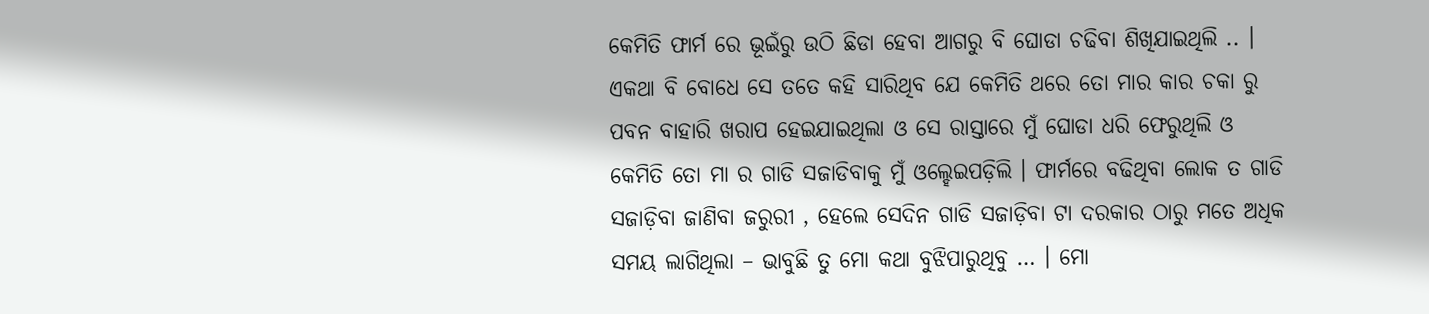କେମିତି ଫାର୍ମ ରେ ଭୂଇଁରୁ ଉଠି ଛିଡା ହେବା ଆଗରୁ ବି ଘୋଡା ଚଢିବା ଶିଖିଯାଇଥିଲି .. । ଏକଥା ବି ବୋଧେ ସେ ତତେ କହି ସାରିଥିବ ଯେ କେମିତି ଥରେ ତୋ ମାର କାର ଚକା ରୁ ପବନ ବାହାରି ଖରାପ ହେଇଯାଇଥିଲା ଓ ସେ ରାସ୍ତାରେ ମୁଁ ଘୋଡା ଧରି ଫେରୁଥିଲି ଓ କେମିତି ତୋ ମା ର ଗାଡି ସଜାଡିବାକୁ ମୁଁ ଓଲ୍ହେଇପଡ଼ିଲି । ଫାର୍ମରେ ବଢିଥିବା ଲୋକ ତ ଗାଡି ସଜାଡ଼ିବା ଜାଣିବା ଜରୁରୀ , ହେଲେ ସେଦିନ ଗାଡି ସଜାଡ଼ିବା ଟା ଦରକାର ଠାରୁ ମତେ ଅଧିକ ସମୟ ଲାଗିଥିଲା – ଭାବୁଛି ତୁ ମୋ କଥା ବୁଝିପାରୁଥିବୁ … । ମୋ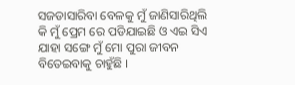ସଜଡାସାରିବା ବେଳକୁ ମୁଁ ଜାଣିସାରିଥିଲି କି ମୁଁ ପ୍ରେମ ରେ ପଡିଯାଇଛି ଓ ଏଇ ସିଏ ଯାହା ସଙ୍ଗେ ମୁଁ ମୋ ପୁରା ଜୀବନ ବିତେଇବାକୁ ଚାହୁଁଛି ।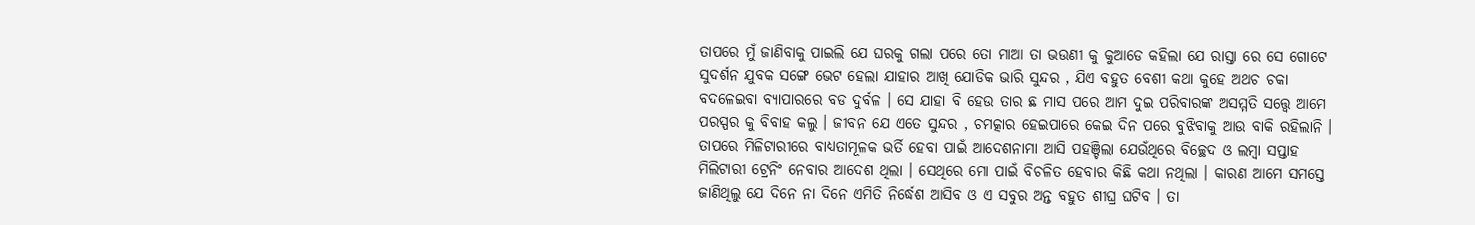ତାପରେ ମୁଁ ଜାଣିବାକୁ ପାଇଲି ଯେ ଘରକୁ ଗଲା ପରେ ତୋ ମାଆ ତା ଭଉଣୀ କୁ କୁଆଡେ କହିଲା ଯେ ରାସ୍ତା ରେ ସେ ଗୋଟେ ସୁଦର୍ଶନ ଯୁବକ ସଙ୍ଗେ ଭେଟ ହେଲା ଯାହାର ଆଖି ଯୋଡିକ ଭାରି ସୁନ୍ଦର , ଯିଏ ବହୁତ ବେଶୀ କଥା କୁହେ ଅଥଚ ଚକା ବଦଳେଇବା ବ୍ୟାପାରରେ ବଡ ଦୁର୍ବଳ । ସେ ଯାହା ବି ହେଉ ତାର ଛ ମାସ ପରେ ଆମ ଦୁଇ ପରିବାରଙ୍କ ଅସମ୍ମତି ସତ୍ତ୍ବେ ଆମେ ପରସ୍ପର କୁ ବିବାହ କଲୁ । ଜୀବନ ଯେ ଏତେ ସୁନ୍ଦର , ଚମତ୍କାର ହେଇପାରେ କେଇ ଦିନ ପରେ ବୁଝିବାକୁ ଆଉ ବାକି ରହିଲାନି । ତାପରେ ମିଳିଟାରୀରେ ବାଧ୍ୟତାମୂଳକ ଭର୍ତି ହେବା ପାଇଁ ଆଦେଶନାମା ଆସି ପହଞ୍ଚିଲା ଯେଉଁଥିରେ ବିଚ୍ଛେଦ ଓ ଲମ୍ବା ସପ୍ତାହ ମିଲିଟାରୀ ଟ୍ରେନିଂ ନେବାର ଆଦେଶ ଥିଲା । ସେଥିରେ ମୋ ପାଇଁ ବିଚଳିତ ହେବାର କିଛି କଥା ନଥିଲା । କାରଣ ଆମେ ସମସ୍ତେ ଜାଣିଥିଲୁ ଯେ ଦିନେ ନା ଦିନେ ଏମିତି ନିର୍ଦ୍ଧେଶ ଆସିବ ଓ ଏ ସବୁର ଅନ୍ତ ବହୁତ ଶୀଘ୍ର ଘଟିବ । ତା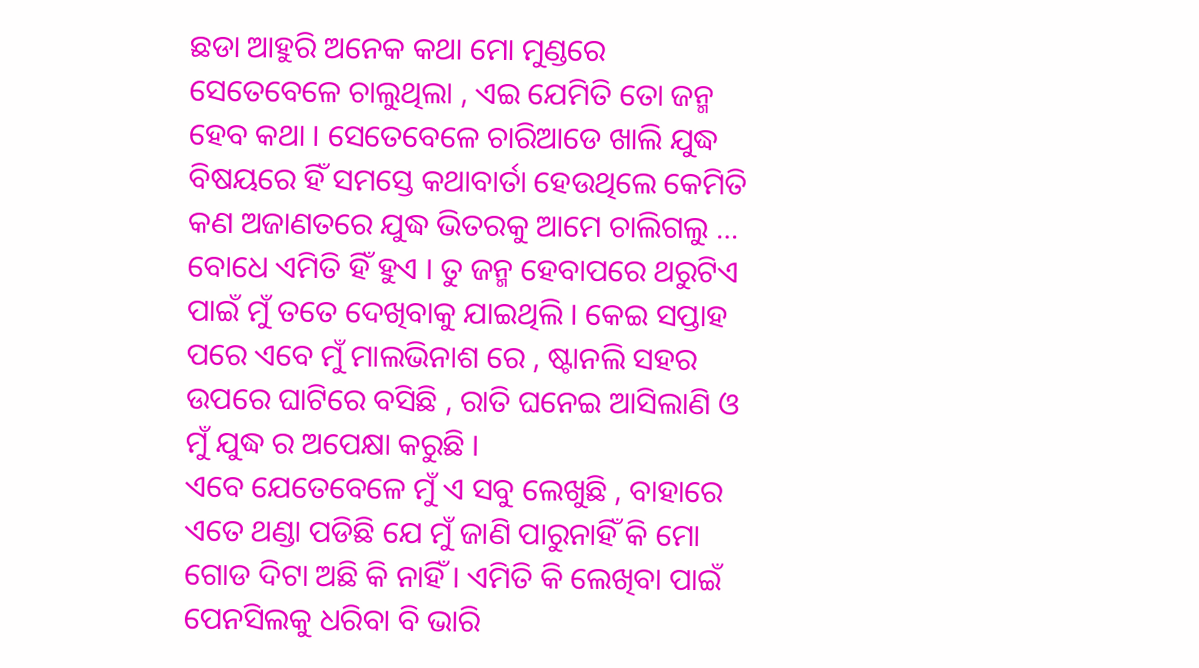ଛଡା ଆହୁରି ଅନେକ କଥା ମୋ ମୁଣ୍ଡରେ ସେତେବେଳେ ଚାଲୁଥିଲା , ଏଇ ଯେମିତି ତୋ ଜନ୍ମ ହେବ କଥା । ସେତେବେଳେ ଚାରିଆଡେ ଖାଲି ଯୁଦ୍ଧ ବିଷୟରେ ହିଁ ସମସ୍ତେ କଥାବାର୍ତା ହେଉଥିଲେ କେମିତି କଣ ଅଜାଣତରେ ଯୁଦ୍ଧ ଭିତରକୁ ଆମେ ଚାଲିଗଲୁ … ବୋଧେ ଏମିତି ହିଁ ହୁଏ । ତୁ ଜନ୍ମ ହେବାପରେ ଥରୁଟିଏ ପାଇଁ ମୁଁ ତତେ ଦେଖିବାକୁ ଯାଇଥିଲି । କେଇ ସପ୍ତାହ ପରେ ଏବେ ମୁଁ ମାଲଭିନାଶ ରେ , ଷ୍ଟାନଲି ସହର ଉପରେ ଘାଟିରେ ବସିଛି , ରାତି ଘନେଇ ଆସିଲାଣି ଓ ମୁଁ ଯୁଦ୍ଧ ର ଅପେକ୍ଷା କରୁଛି ।
ଏବେ ଯେତେବେଳେ ମୁଁ ଏ ସବୁ ଲେଖୁଛି , ବାହାରେ ଏତେ ଥଣ୍ଡା ପଡିଛି ଯେ ମୁଁ ଜାଣି ପାରୁନାହିଁ କି ମୋ ଗୋଡ ଦିଟା ଅଛି କି ନାହିଁ । ଏମିତି କି ଲେଖିବା ପାଇଁ ପେନସିଲକୁ ଧରିବା ବି ଭାରି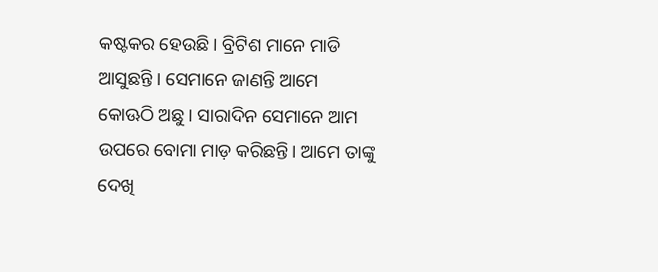କଷ୍ଟକର ହେଉଛି । ବ୍ରିଟିଶ ମାନେ ମାଡି ଆସୁଛନ୍ତି । ସେମାନେ ଜାଣନ୍ତି ଆମେ କୋଊଠି ଅଛୁ । ସାରାଦିନ ସେମାନେ ଆମ ଉପରେ ବୋମା ମାଡ଼ କରିଛନ୍ତି। ଆମେ ତାଙ୍କୁ ଦେଖି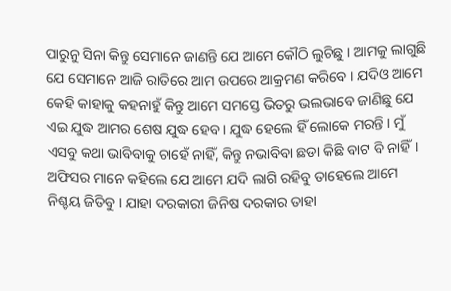ପାରୁନୁ ସିନା କିନ୍ତୁ ସେମାନେ ଜାଣନ୍ତି ଯେ ଆମେ କୌଠି ଲୁଚିଛୁ । ଆମକୁ ଲାଗୁଛି ଯେ ସେମାନେ ଆଜି ରାତିରେ ଆମ ଉପରେ ଆକ୍ରମଣ କରିବେ । ଯଦିଓ ଆମେ କେହି କାହାକୁ କହନାହୁଁ କିନ୍ତୁ ଆମେ ସମସ୍ତେ ଭିତରୁ ଭଲଭାବେ ଜାଣିଛୁ ଯେ ଏଇ ଯୁଦ୍ଧ ଆମର ଶେଷ ଯୁଦ୍ଧ ହେବ । ଯୁଦ୍ଧ ହେଲେ ହିଁ ଲୋକେ ମରନ୍ତି । ମୁଁ ଏସବୁ କଥା ଭାବିବାକୁ ଚାହେଁ ନାହିଁ, କିନ୍ତୁ ନଭାବିବା ଛଡା କିଛି ବାଟ ବି ନାହିଁ। ଅଫିସର ମାନେ କହିଲେ ଯେ ଆମେ ଯଦି ଲାଗି ରହିବୁ ତାହେଲେ ଆମେ ନିଶ୍ଚୟ ଜିତିବୁ । ଯାହା ଦରକାରୀ ଜିନିଷ ଦରକାର ତାହା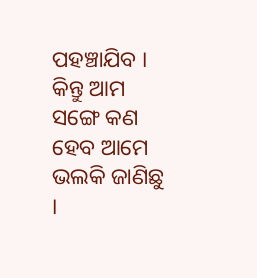ପହଞ୍ଚାଯିବ । କିନ୍ତୁ ଆମ ସଙ୍ଗେ କଣ ହେବ ଆମେ ଭଲକି ଜାଣିଛୁ ।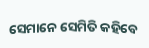ସେମାନେ ସେମିତି କହିବେ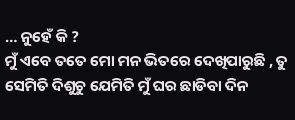… ନୁହେଁ କି ?
ମୁଁ ଏବେ ତତେ ମୋ ମନ ଭିତରେ ଦେଖିପାରୁଛି , ତୁ ସେମିତି ଦିଶୁଚୁ ଯେମିତି ମୁଁ ଘର ଛାଡିବା ଦିନ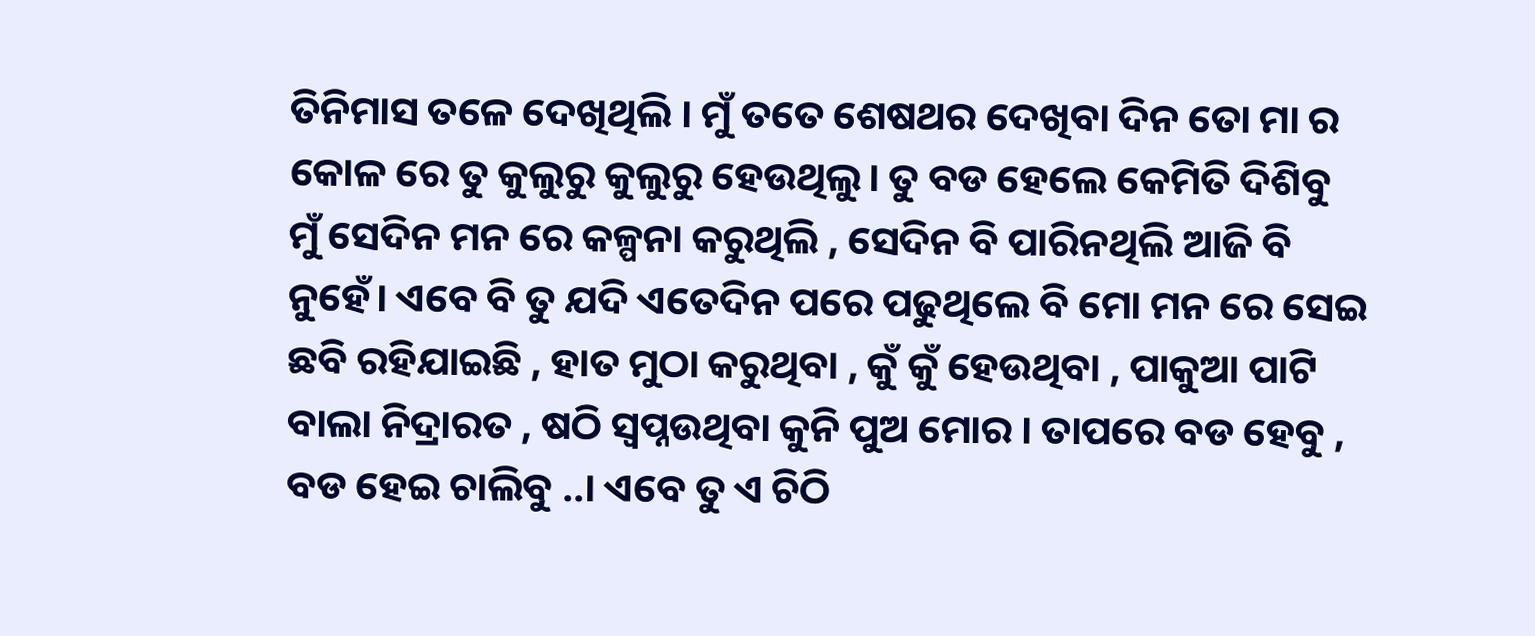ତିନିମାସ ତଳେ ଦେଖିଥିଲି । ମୁଁ ତତେ ଶେଷଥର ଦେଖିବା ଦିନ ତୋ ମା ର କୋଳ ରେ ତୁ କୁଲୁରୁ କୁଲୁରୁ ହେଉଥିଲୁ। ତୁ ବଡ ହେଲେ କେମିତି ଦିଶିବୁ ମୁଁ ସେଦିନ ମନ ରେ କଳ୍ପନା କରୁଥିଲି , ସେଦିନ ବି ପାରିନଥିଲି ଆଜି ବି ନୁହେଁ। ଏବେ ବି ତୁ ଯଦି ଏତେଦିନ ପରେ ପଢୁଥିଲେ ବି ମୋ ମନ ରେ ସେଇ ଛବି ରହିଯାଇଛି , ହାତ ମୁଠା କରୁଥିବା , କୁଁ କୁଁ ହେଉଥିବା , ପାକୁଆ ପାଟି ବାଲା ନିଦ୍ରାରତ , ଷଠି ସ୍ଵପ୍ନଉଥିବା କୁନି ପୁଅ ମୋର । ତାପରେ ବଡ ହେବୁ , ବଡ ହେଇ ଚାଲିବୁ ..। ଏବେ ତୁ ଏ ଚିଠି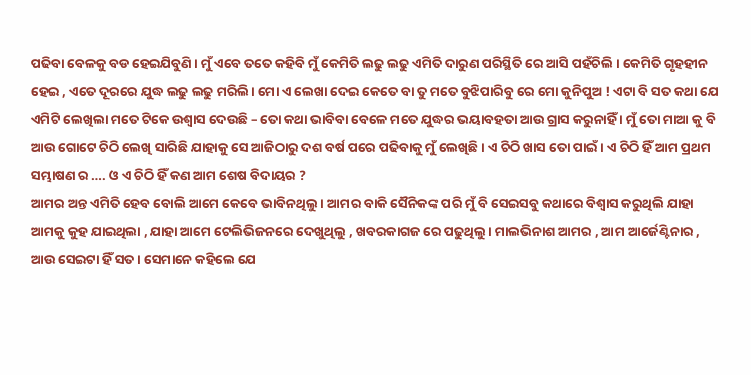ପଢିବା ବେଳକୁ ବଡ ହେଇଯିବୁଣି । ମୁଁ ଏବେ ତତେ କହିବି ମୁଁ କେମିତି ଲଢୁ ଲଢୁ ଏମିତି ଦାରୁଣ ପରିସ୍ଥିତି ରେ ଆସି ପହଁଚିଲି । କେମିତି ଗୃହହୀନ ହେଇ , ଏତେ ଦୂରରେ ଯୁଦ୍ଧ ଲଢୁ ଲଢୁ ମରିଲି। ମୋ ଏ ଲେଖା ଦେଇ କେତେ ବା ତୁ ମତେ ବୁଝିପାରିବୁ ରେ ମୋ କୁନିପୁଅ ! ଏଟା ବି ସତ କଥା ଯେ ଏମିଟି ଲେଖିଲା ମତେ ଟିକେ ଉଶ୍ଵାସ ଦେଉଛି – ତୋ କଥା ଭାବିବା ବେଳେ ମତେ ଯୁଦ୍ଧର ଭୟାବହତା ଆଉ ଗ୍ରାସ କରୁନାହିଁ । ମୁଁ ତୋ ମାଆ କୁ ବି ଆଉ ଗୋଟେ ଚିଠି ଲେଖି ସାରିଛି ଯାହାକୁ ସେ ଆଜିଠାରୁ ଦଶ ବର୍ଷ ପରେ ପଢିବାକୁ ମୁଁ ଲେଖିଛି । ଏ ଚିଠି ଖାସ ତୋ ପାଇଁ । ଏ ଚିଠି ହିଁ ଆମ ପ୍ରଥମ ସମ୍ଭାଷଣ ର …. ଓ ଏ ଚିଠି ହିଁ କଣ ଆମ ଶେଷ ବିଦାୟର ?
ଆମର ଅନ୍ତ ଏମିତି ହେବ ବୋଲି ଆମେ କେବେ ଭାବିନଥିଲୁ । ଆମର ବାକି ସୈନିକଙ୍କ ପରି ମୁଁ ବି ସେଇସବୁ କଥାରେ ବିଶ୍ବାସ କରୁଥିଲି ଯାହା ଆମକୁ କୁହ ଯାଇଥିଲା , ଯାହା ଆମେ ଟେଲିଭିଜନରେ ଦେଖୁଥିଲୁ , ଖବରକାଗଜ ରେ ପଢୁଥିଲୁ। ମାଲଭିନାଶ ଆମର , ଆମ ଆର୍ଜେଣ୍ଟିନାର , ଆଉ ସେଇଟା ହିଁ ସତ । ସେମାନେ କହିଲେ ଯେ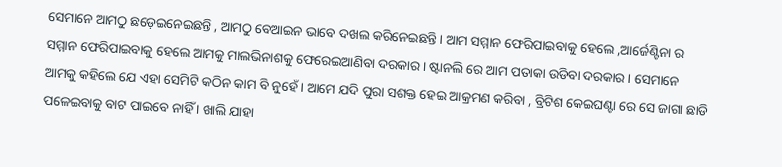ସେମାନେ ଆମଠୁ ଛଡ଼େଇନେଇଛନ୍ତି , ଆମଠୁ ବେଆଇନ ଭାବେ ଦଖଲ କରିନେଇଛନ୍ତି । ଆମ ସମ୍ମାନ ଫେରିପାଇବାକୁ ହେଲେ ,ଆର୍ଜେଣ୍ଟିନା ର ସମ୍ମାନ ଫେରିପାଇବାକୁ ହେଲେ ଆମକୁ ମାଲଭିନାଶକୁ ଫେରେଇଆଣିବା ଦରକାର । ଷ୍ଟାନଲି ରେ ଆମ ପତାକା ଉଡିବା ଦରକାର । ସେମାନେ ଆମକୁ କହିଲେ ଯେ ଏହା ସେମିଟି କଠିନ କାମ ବି ନୁହେଁ । ଆମେ ଯଦି ପୁରା ସଶକ୍ତ ହେଇ ଆକ୍ରମଣ କରିବା , ବ୍ରିଟିଶ କେଇଘଣ୍ଟା ରେ ସେ ଜାଗା ଛାଡି ପଳେଇବାକୁ ବାଟ ପାଇବେ ନାହିଁ । ଖାଲି ଯାହା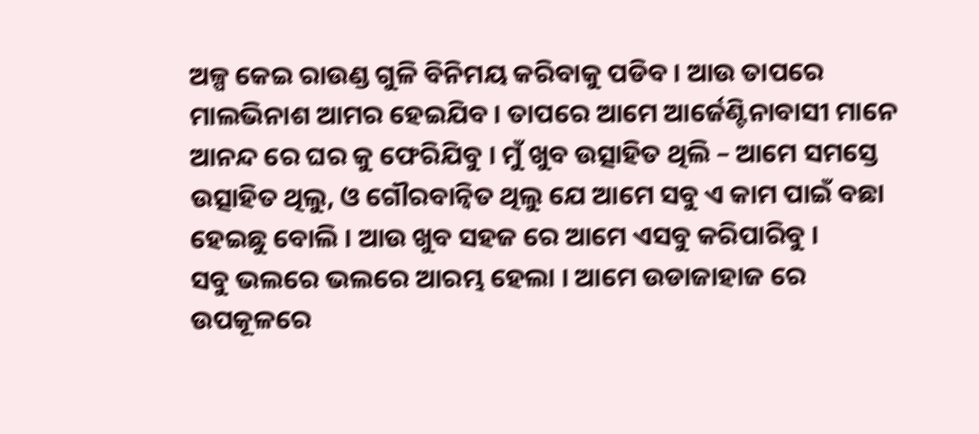ଅଳ୍ପ କେଇ ରାଉଣ୍ଡ ଗୁଳି ବିନିମୟ କରିବାକୁ ପଡିବ । ଆଉ ତାପରେ ମାଲଭିନାଶ ଆମର ହେଇଯିବ । ତାପରେ ଆମେ ଆର୍ଜେଣ୍ଟିନାବାସୀ ମାନେ ଆନନ୍ଦ ରେ ଘର କୁ ଫେରିଯିବୁ । ମୁଁ ଖୁବ ଉତ୍ସାହିତ ଥିଲି – ଆମେ ସମସ୍ତେ ଉତ୍ସାହିତ ଥିଲୁ, ଓ ଗୌରବାନ୍ଵିତ ଥିଲୁ ଯେ ଆମେ ସବୁ ଏ କାମ ପାଇଁ ବଛା ହେଇଛୁ ବୋଲି । ଆଉ ଖୁବ ସହଜ ରେ ଆମେ ଏସବୁ କରିପାରିବୁ ।
ସବୁ ଭଲରେ ଭଲରେ ଆରମ୍ଭ ହେଲା । ଆମେ ଉଡାଜାହାଜ ରେ ଉପକୂଳରେ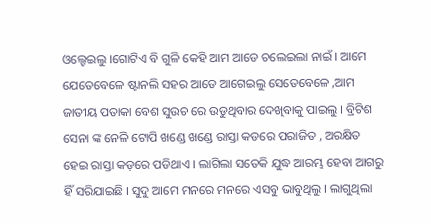ଓଲ୍ହେଇଲୁ ।ଗୋଟିଏ ବି ଗୁଳି କେହି ଆମ ଆଡେ ଚଲେଇଲା ନାଇଁ । ଆମେ ଯେତେବେଳେ ଷ୍ଟାନଲି ସହର ଆଡେ ଆଗେଇଲୁ ସେତେବେଳେ ,ଆମ ଜାତୀୟ ପତାକା ବେଶ ସୁଉଚ ରେ ଉଡୁଥିବାର ଦେଖିବାକୁ ପାଇଲୁ । ବ୍ରିଟିଶ ସେନା ଙ୍କ ନେଳି ଟୋପି ଖଣ୍ଡେ ଖଣ୍ଡେ ରାସ୍ତା କଡରେ ପରାଜିତ , ଅରକ୍ଷିତ ହେଇ ରାସ୍ତା କଡ଼ରେ ପଡିଥାଏ । ଲାଗିଲା ସତେକି ଯୁଦ୍ଧ ଆରମ୍ଭ ହେବା ଆଗରୁ ହିଁ ସରିଯାଇଛି । ସୁଦୁ ଆମେ ମନରେ ମନରେ ଏସବୁ ଭାବୁଥିଲୁ । ଲାଗୁଥିଲା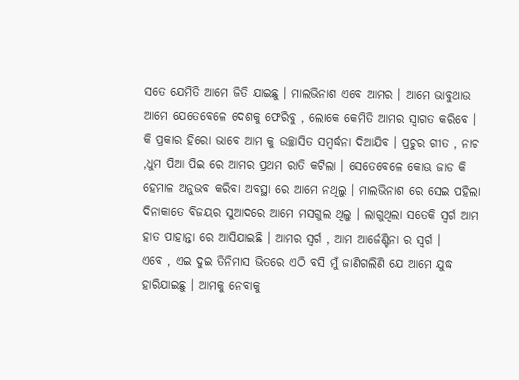ସତେ ଯେମିତି ଆମେ ଜିତି ଯାଇଛୁ । ମାଲଭିନାଶ ଏବେ ଆମର । ଆମେ ଭାବୁଥାଉ ଆମେ ଯେତେବେଳେ ଦେଶକୁ ଫେରିବୁ , ଲୋକେ କେମିତି ଆମର ସ୍ଵାଗତ କରିବେ । କି ପ୍ରକାର ହିରୋ ଭାବେ ଆମ କୁ ଉଚ୍ଛାସିତ ସମ୍ବର୍ଦ୍ଧନା ଦିଆଯିବ । ପ୍ରଚୁର ଗୀତ , ନାଚ ,ଧୁମ ପିଆ ପିଇ ରେ ଆମର ପ୍ରଥମ ରାତି କଟିଲା । ସେତେବେଳେ କୋଊ ଜାଡ କି ହେମାଳ ଅନୁଭବ କରିବା ଅବସ୍ଥା ରେ ଆମେ ନଥିଲୁ । ମାଲଭିନାଶ ରେ ସେଇ ପହିଲା ଦିନାକାତେ ବିଜୟର ସୁଆଦରେ ଆମେ ମସଗୁଲ ଥିଲୁ । ଲାଗୁଥିଲା ସତେକି ସ୍ଵର୍ଗ ଆମ ହାତ ପାହାନ୍ତା ରେ ଆସିଯାଇଛି । ଆମର ସ୍ଵର୍ଗ , ଆମ ଆର୍ଜେଣ୍ଟିନା ର ସ୍ଵର୍ଗ ।
ଏବେ , ଏଇ ଦୁଇ ତିନିମାସ ଭିତରେ ଏଠି ବସି ମୁଁ ଜାଣିଗଲିଣି ଯେ ଆମେ ଯୁଦ୍ଧ ହାରିଯାଇଛୁ । ଆମକୁ ନେବାକୁ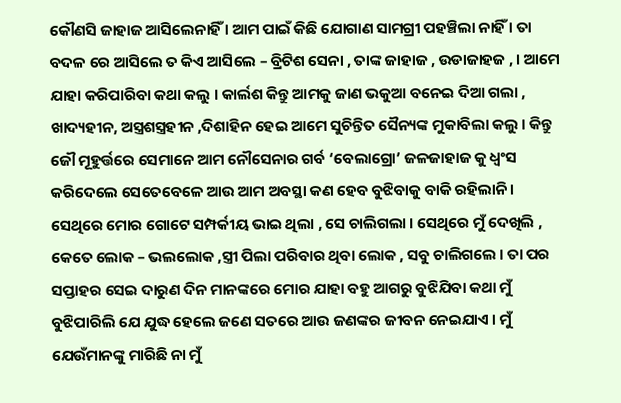କୌଣସି ଜାହାଜ ଆସିଲେନାହିଁ । ଆମ ପାଇଁ କିଛି ଯୋଗାଣ ସାମଗ୍ରୀ ପହଞ୍ଚିଲା ନାହିଁ । ତା ବଦଳ ରେ ଆସିଲେ ତ କିଏ ଆସିଲେ – ବ୍ରିଟିଶ ସେନା , ତାଙ୍କ ଜାହାଜ , ଉଡାଜାହଜ , । ଆମେ ଯାହା କରିପାରିବା କଥା କଲୁ । କାର୍ଲଶ କିନ୍ତୁ ଆମକୁ ଜାଣ ଭକୁଆ ବନେଇ ଦିଆ ଗଲା , ଖାଦ୍ୟହୀନ, ଅସ୍ତ୍ରଶସ୍ତ୍ରହୀନ ,ଦିଶାହିନ ହେଇ ଆମେ ସୁଚିନ୍ତିତ ସୈନ୍ୟଙ୍କ ମୁକାବିଲା କଲୁ । କିନ୍ତୁ ଜୌ ମୂହୁର୍ତ୍ତରେ ସେମାନେ ଆମ ନୌସେନାର ଗର୍ବ ‘ବେଲାଗ୍ରୋ’ ଜଳଜାହାଜ କୁ ଧ୍ବଂସ କରିଦେଲେ ସେତେବେଳେ ଆଉ ଆମ ଅବସ୍ଥା କଣ ହେବ ବୁଝିବାକୁ ବାକି ରହିଲାନି । ସେଥିରେ ମୋର ଗୋଟେ ସମ୍ପର୍କୀୟ ଭାଇ ଥିଲା , ସେ ଚାଲିଗଲା । ସେଥିରେ ମୁଁ ଦେଖିଲି , କେତେ ଲୋକ – ଭଲଲୋକ ,ସ୍ତ୍ରୀ ପିଲା ପରିବାର ଥିବା ଲୋକ , ସବୁ ଚାଲିଗଲେ । ତା ପର ସପ୍ତାହର ସେଇ ଦାରୁଣ ଦିନ ମାନଙ୍କରେ ମୋର ଯାହା ବହୁ ଆଗରୁ ବୁଝିଯିବା କଥା ମୁଁ ବୁଝିପାରିଲି ଯେ ଯୁଦ୍ଧ ହେଲେ ଜଣେ ସତରେ ଆଉ ଜଣଙ୍କର ଜୀବନ ନେଇଯାଏ । ମୁଁ ଯେଉଁମାନଙ୍କୁ ମାରିଛି ନା ମୁଁ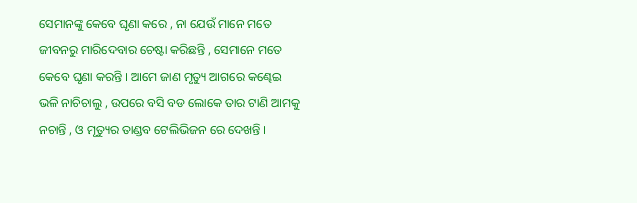ସେମାନଙ୍କୁ କେବେ ଘୃଣା କରେ , ନା ଯେଉଁ ମାନେ ମତେ ଜୀବନରୁ ମାରିଦେବାର ଚେଷ୍ଟା କରିଛନ୍ତି , ସେମାନେ ମତେ କେବେ ଘୃଣା କରନ୍ତି । ଆମେ ଜାଣ ମୃତ୍ୟୁ ଆଗରେ କଣ୍ଢେଇ ଭଳି ନାଚିଚାଲୁ , ଉପରେ ବସି ବଡ ଲୋକେ ତାର ଟାଣି ଆମକୁ ନଚାନ୍ତି , ଓ ମୃତ୍ୟୁର ତାଣ୍ଡବ ଟେଲିଭିଜନ ରେ ଦେଖନ୍ତି ।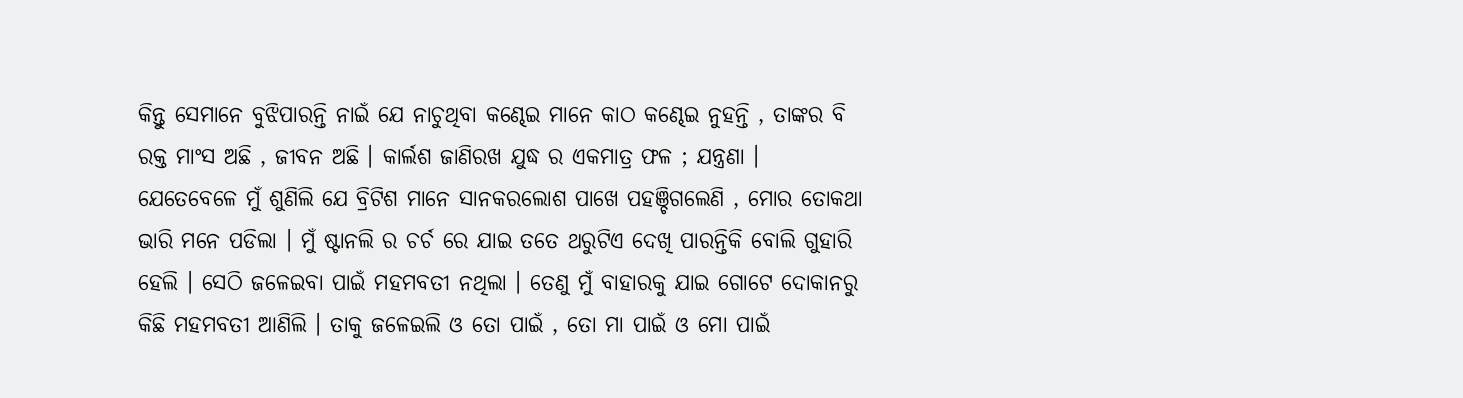କିନ୍ତୁ ସେମାନେ ବୁଝିପାରନ୍ତି ନାଇଁ ଯେ ନାଚୁଥିବା କଣ୍ଢେଇ ମାନେ କାଠ କଣ୍ଢେଇ ନୁହନ୍ତି , ତାଙ୍କର ବି ରକ୍ତ ମାଂସ ଅଛି , ଜୀବନ ଅଛି । କାର୍ଲଶ ଜାଣିରଖ ଯୁଦ୍ଧ ର ଏକମାତ୍ର ଫଳ ; ଯନ୍ତ୍ରଣା ।
ଯେତେବେଳେ ମୁଁ ଶୁଣିଲି ଯେ ବ୍ରିଟିଶ ମାନେ ସାନକରଲୋଶ ପାଖେ ପହଞ୍ଚିଗଲେଣି , ମୋର ତୋକଥା ଭାରି ମନେ ପଡିଲା । ମୁଁ ଷ୍ଟାନଲି ର ଚର୍ଚ ରେ ଯାଇ ତତେ ଥରୁଟିଏ ଦେଖି ପାରନ୍ତିକି ବୋଲି ଗୁହାରି ହେଲି । ସେଠି ଜଳେଇବା ପାଇଁ ମହମବତୀ ନଥିଲା । ତେଣୁ ମୁଁ ବାହାରକୁ ଯାଇ ଗୋଟେ ଦୋକାନରୁ କିଛି ମହମବତୀ ଆଣିଲି । ତାକୁ ଜଳେଇଲି ଓ ତୋ ପାଇଁ , ତୋ ମା ପାଇଁ ଓ ମୋ ପାଇଁ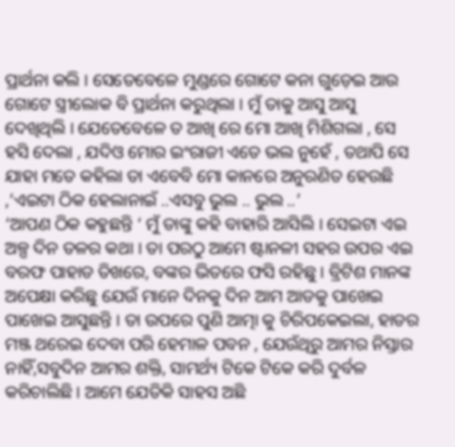ପ୍ରାର୍ଥନା କଲି । ସେତେବେଳେ ମୁଣ୍ଡରେ ଗୋଟେ କନା ଗୁଡ଼େଇ ଆଉ ଗୋଟେ ସ୍ତ୍ରୀଲୋକ ବି ପ୍ରାର୍ଥନା କରୁଥିଲା । ମୁଁ ତାକୁ ଆସୁ ଆସୁ ଦେଖିଥିଲି । ଯେତେବେଳେ ତ ଆଖି ରେ ମୋ ଆଖି ମିଶିଗଲା , ସେ ହସି ଦେଲା , ଯଦିଓ ମୋର ଇଂରାଜୀ ଏତେ ଭଲ ନୁହେଁ , ତଥାପି ସେ ଯାହା ମତେ କହିଲା ତା ଏବେବି ମୋ କାନରେ ଅନୁରଣିତ ହେଉଛି ,’ଏଇଟା ଠିକ ହେଲାନାଇଁ ..ଏସବୁ ଭୁଲ .. ଭୁଲ ..’
‘ଆପଣ ଠିକ କହୁଛନ୍ତି ‘ ମୁଁ ତାଙ୍କୁ କହି ବାହାରି ଆସିଲି । ସେଇଟା ଏଇ ଅଳ୍ପ ଦିନ ତଳର କଥା । ତା ପରଠୁ ଆମେ ଷ୍ଟାନଳୀ ସହର ଉପର ଏଇ ବରଫ ପାହାଡ ତିଖରେ, ବଙ୍କର ଭିତରେ ଫସି ରହିଛୁ । ବ୍ରିଟିଶ ମାନଙ୍କ ଅପେକ୍ଷା କରିଛୁ ଯେଉଁ ମାନେ ଦିନକୁ ଦିନ ଆମ ଆଡକୁ ପାଖେଇ ପାଖେଇ ଆସୁଛନ୍ତି । ତା ଉପରେ ପୁଣି ଆତ୍ମା କୁ ଚିରିପକେଇଲା, ହାଡର ମଞ୍ଜ ଥରେଇ ଦେବା ପରି ହେମାଳ ପବନ , ଯେଉଁଥିରୁ ଆମର ନିସ୍ତାର ନାହିଁ,ସବୁଦିନ ଆମର ଶକ୍ତି, ସାମର୍ଥ୍ୟ ଟିକେ ଟିକେ କରି ଦୁର୍ବଳ କରିଚାଲିଛି । ଆମେ ଯେତିକି ସାହସ ଅଛି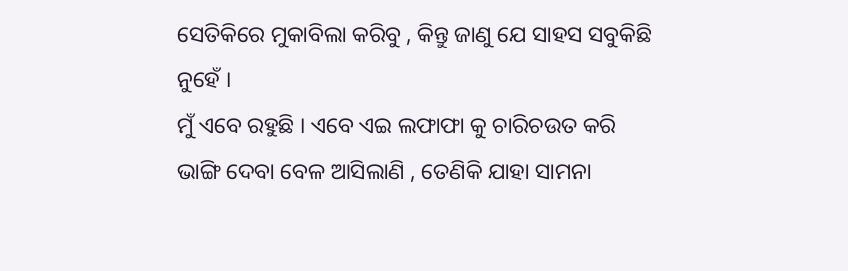ସେତିକିରେ ମୁକାବିଲା କରିବୁ , କିନ୍ତୁ ଜାଣୁ ଯେ ସାହସ ସବୁକିଛି ନୁହେଁ ।
ମୁଁ ଏବେ ରହୁଛି । ଏବେ ଏଇ ଲଫାଫା କୁ ଚାରିଚଉତ କରି ଭାଙ୍ଗି ଦେବା ବେଳ ଆସିଲାଣି , ତେଣିକି ଯାହା ସାମନା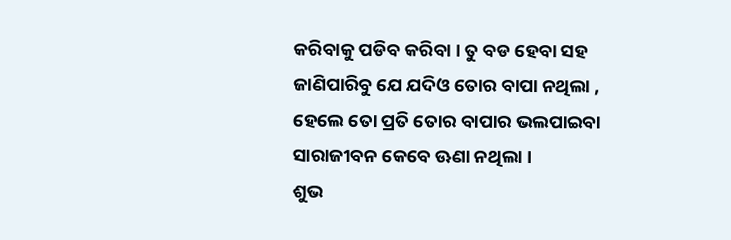କରିବାକୁ ପଡିବ କରିବା । ତୁ ବଡ ହେବା ସହ ଜାଣିପାରିବୁ ଯେ ଯଦିଓ ତୋର ବାପା ନଥିଲା , ହେଲେ ତୋ ପ୍ରତି ତୋର ବାପାର ଭଲପାଇବା ସାରାଜୀବନ କେବେ ଊଣା ନଥିଲା ।
ଶୁଭ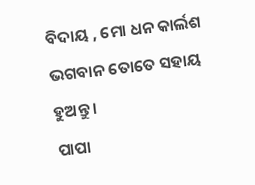ବିଦାୟ , ମୋ ଧନ କାର୍ଲଶ
ଭଗବାନ ତୋତେ ସହାୟ ହୁଅନ୍ତୁ ।
ପାପା